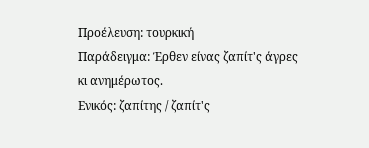Προέλευση: τουρκική
Παράδειγμα: Έρθεν είνας ζαπίτ'ς άγρες κι ανημέρωτος.
Ενικός: ζαπίτης / ζαπίτ'ς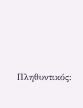Πληθυντικός: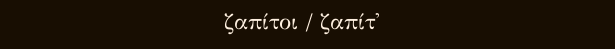ζαπίτοι / ζαπίτ'